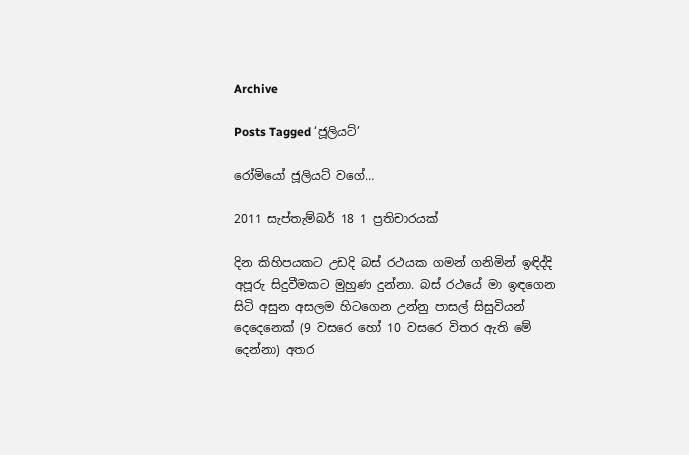Archive

Posts Tagged ‘ජූලියට්’

රෝමියෝ ජූලියට් වගේ…

2011 සැප්තැම්බර් 18 1 ප්‍රතිචාරයක්

දින කිහිපයකට උඩදි බස් රථයක ගමන් ගනිමින් ඉඳිද්දි අපූරු සිදුවීමකට මුහුණ දුන්නා. බස් රථයේ මා ඉඳගෙන සිටි අසුන අසලම හිටගෙන උන්නු පාසල් සිසුවියන් දෙදෙනෙක් (9 වසරෙ හෝ 10 වසරෙ විතර ඇති මේ දෙන්නා) අතර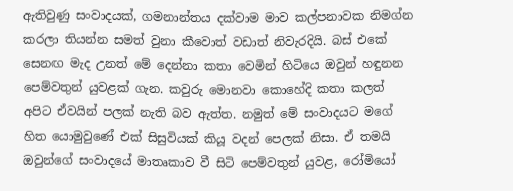ඇතිවුණු සංවාදයක්, ගමනාන්තය දක්වාම මාව කල්පනාවක නිමග්න කරලා තියන්න සමත් වුනා කීවොත් වඩාත් නිවැරදියි. බස් එකේ සෙනඟ මැද උනත් මේ දෙන්නා කතා වෙමින් හිටියෙ ඔවුන් හඳුනන පෙම්වතුන් යුවළක් ගැන. කවුරු මොනවා කොහේදි කතා කලත් අපිට ඒවයින් පලක් නැති බව ඇත්ත. නමුත් මේ සංවාදයට මගේ හිත යොමුවුණේ එක් සිසුවියක් කියූ වදන් පෙලක් නිසා. ඒ තමයි ඔවුන්ගේ සංවාදයේ මාතෘකාව වී සිටි පෙම්වතුන් යුවළ, රෝමියෝ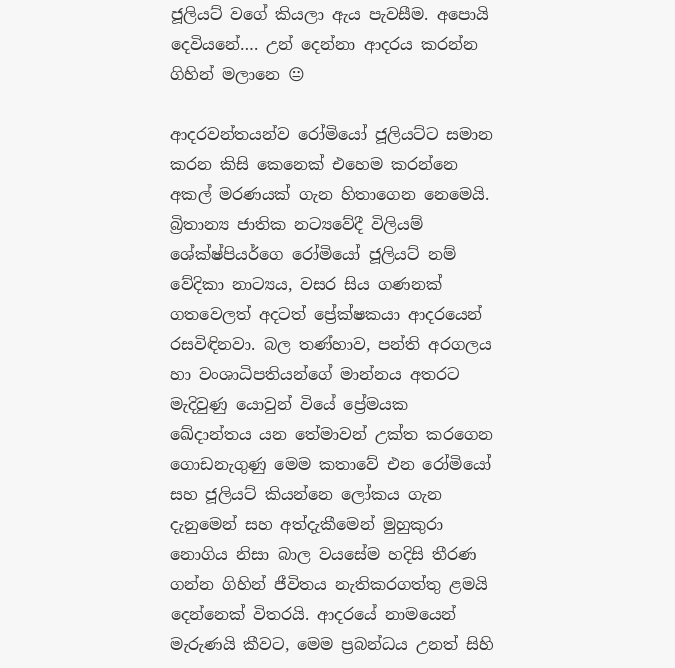ජූලියට් වගේ කියලා ඇය පැවසීම. අපොයි දෙවියනේ…. උන් දෙන්නා ආදරය කරන්න ගිහින් මලානෙ 😐

ආදරවන්තයන්ව රෝමියෝ ජූලියට්ට සමාන කරන කිසි කෙනෙක් එහෙම කරන්නෙ අකල් මරණයක් ගැන හිතාගෙන නෙමෙයි. බ්‍රිතාන්‍ය ජාතික නට්‍යවේදී විලියම් ශේක්ෂ්පියර්ගෙ රෝමියෝ ජූලියට් නම් වේදිකා නාට්‍යය, වසර සිය ගණනක් ගතවෙලත් අදටත් ප්‍රේක්ෂකයා ආදරයෙන් රසවිඳිනවා. බල තණ්හාව, පන්ති අරගලය හා වංශාධිපතියන්ගේ මාන්නය අතරට මැදිවුණු යොවුන් වියේ ප්‍රේමයක ඛේදාන්තය යන තේමාවන් උක්ත කරගෙන ගොඩනැගුණු මෙම කතාවේ එන රෝමියෝ සහ ජූලියට් කියන්නෙ ලෝකය ගැන දැනුමෙන් සහ අත්දැකීමෙන් මුහුකුරා නොගිය නිසා බාල වයසේම හදිසි තීරණ ගන්න ගිහින් ජීවිතය නැතිකරගත්තු ළමයි දෙන්නෙක් විතරයි. ආදරයේ නාමයෙන් මැරුණයි කීවට, මෙම ප්‍රබන්ධය උනත් සිහි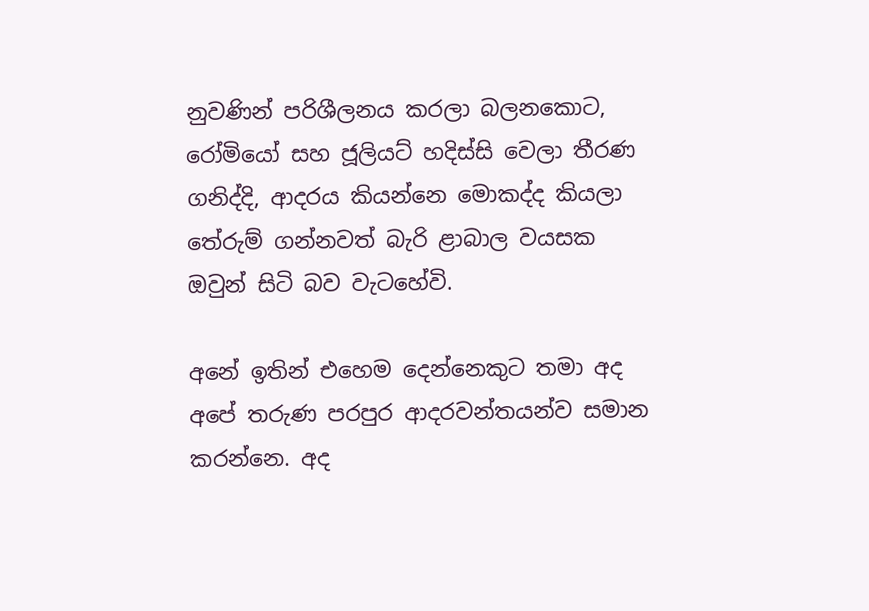නුවණින් පරිශීලනය කරලා බලනකොට, රෝමියෝ සහ ජූලියට් හදිස්සි වෙලා තීරණ ගනිද්දි, ආදරය කියන්නෙ මොකද්ද කියලා තේරුම් ගන්නවත් බැරි ළාබාල වයසක ඔවුන් සිටි බව වැටහේවි.

අනේ ඉතින් එහෙම දෙන්නෙකුට තමා අද අපේ තරුණ පරපුර ආදරවන්තයන්ව සමාන කරන්නෙ. අද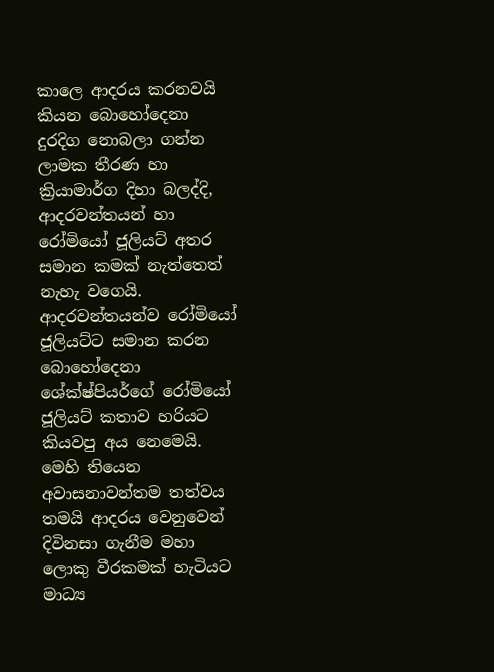කාලෙ ආදරය කරනවයි කියන බොහෝදෙනා දුරදිග නොබලා ගන්න ලාමක තීරණ හා ක්‍රියාමාර්ග දිහා බලද්දි, ආදරවන්තයන් හා රෝමියෝ ජූලියට් අතර සමාන කමක් නැත්තෙත් නැහැ වගෙයි. ආදරවන්තයන්ව රෝමියෝ ජූලියට්ට සමාන කරන බොහෝදෙනා ශේක්ෂ්පියර්ගේ රෝමියෝ ජූලියට් කතාව හරියට කියවපු අය නෙමෙයි. මෙහි තියෙන අවාසනාවන්තම තත්වය තමයි ආදරය වෙනුවෙන් දිවිනසා ගැනීම මහා ලොකු වීරකමක් හැටියට මාධ්‍ය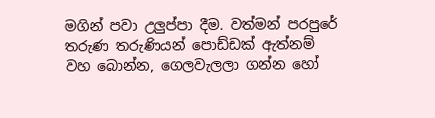මගින් පවා උලුප්පා දීම. වත්මන් පරපුරේ තරුණ තරුණියන් පොඩ්ඩක් ඇත්නම් වහ බොන්න, ගෙලවැලලා ගන්න හෝ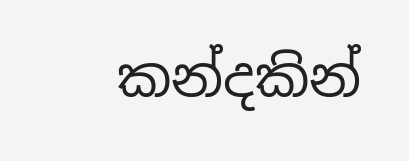කන්දකින්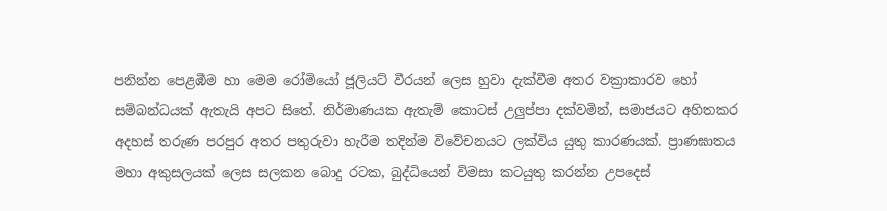පනින්න පෙළඹීම හා මෙම රෝමියෝ ජූලියට් වීරයන් ලෙස හුවා දැක්වීම අතර වක්‍රාකාරව හෝ සම්බන්ධයක් ඇතැයි අපට සිතේ. නිර්මාණයක ඇතැම් කොටස් උලුප්පා දක්වමින්, සමාජයට අහිතකර අදහස් තරුණ පරපුර අතර පතුරුවා හැරීම තදින්ම විවේචනයට ලක්විය යුතු කාරණයක්. ප්‍රාණඝාතය මහා අකුසලයක් ලෙස සලකන බොදු රටක, බුද්ධියෙන් විමසා කටයුතු කරන්න උපදෙස්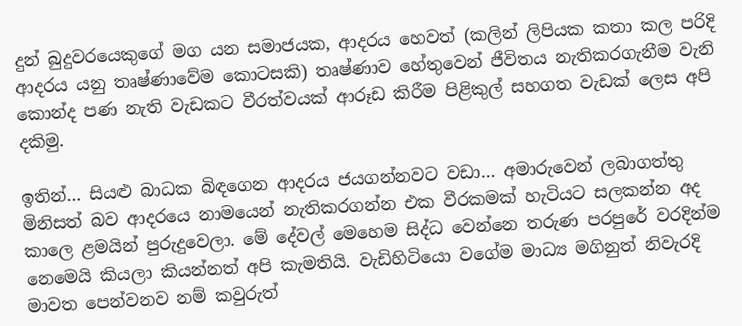දුන් බුදුවරයෙකුගේ මග යන සමාජයක, ආදරය හෙවත් (කලින් ලිපියක කතා කල පරිදි ආදරය යනු තෘෂ්ණාවේම කොටසකි) තෘෂ්ණාව හේතුවෙන් ජීවිතය නැතිකරගැනීම වැනි කොන්ද පණ නැති වැඩකට වීරත්වයක් ආරූඩ කිරීම පිළිකුල් සහගත වැඩක් ලෙස අපි දකිමු.

ඉතින්… සියළු බාධක බිඳගෙන ආදරය ජයගන්නවට වඩා… අමාරුවෙන් ලබාගත්තු මිනිසත් බව ආදරයෙ නාමයෙන් නැතිකරගන්න එක වීරකමක් හැටියට සලකන්න අද කාලෙ ළමයින් පුරුදුවෙලා. මේ දේවල් මෙහෙම සිද්ධ වෙන්නෙ තරුණ පරපුරේ වරදින්ම නෙමෙයි කියලා කියන්නත් අපි කැමතියි. වැඩිහිටියො වගේම මාධ්‍ය මගිනුත් නිවැරදි මාවත පෙන්වනව නම් කවුරුත්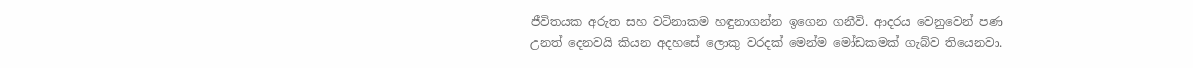ජීවිතයක අරුත සහ වටිනාකම හඳුනාගන්න ඉගෙන ගනීවි. ආදරය වෙනුවෙන් පණ උනත් දෙනවයි කියන අදහසේ ලොකු වරදක් මෙන්ම මෝඩකමක් ගැබ්ව තියෙනවා.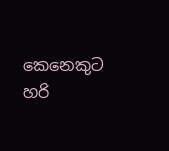කෙනෙකුට හරි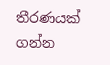තීරණයක් ගන්න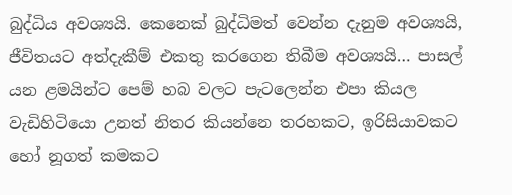බුද්ධිය අවශ්‍යයි. කෙනෙක් බුද්ධිමත් වෙන්න දැනුම අවශ්‍යයි, ජීවිතයට අත්දැකීම් එකතු කරගෙන තිබීම අවශ්‍යයි… පාසල් යන ළමයින්ට පෙම් හබ වලට පැටලෙන්න එපා කියල වැඩිහිටියො උනත් නිතර කියන්නෙ තරහකට, ඉරිසියාවකට හෝ නූගත් කමකට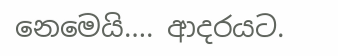නෙමෙයි…. ආදරයට.